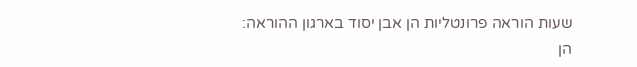שעות הוראה פרונטליות הן אבן יסוד בארגון ההוראה: הן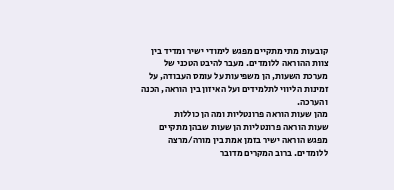קובעות מתי מתקיים מפגש לימודי ישיר ומדיד בין צוות ההוראה ללומדים. מעבר להיבט הטכני של מערכת השעות, הן משפיעות על עומס העבודה, על זמינות הליווי לתלמידים ועל האיזון בין הוראה, הכנה והערכה.
מהן שעות הוראה פרונטליות ומה הן כוללות
שעות הוראה פרונטליות הן שעות שבהן מתקיים מפגש הוראה ישיר בזמן אמת בין מורה/מרצה ללומדים. ברוב המקרים מדובר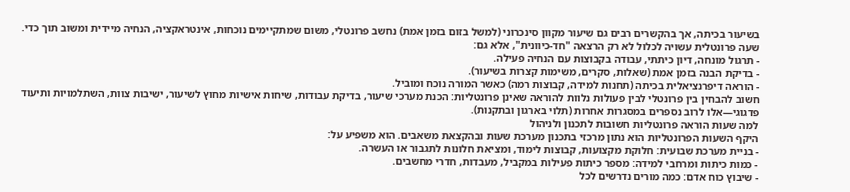בשיעור בכיתה, אך בהקשרים רבים גם שיעור מקוון סינכרוני (למשל בזום בזמן אמת) נחשב פרונטלי, משום שמתקיימים נוכחות, אינטראקציה, הנחיה מיידית ומשוב תוך כדי.
שעה פרונטלית עשויה לכלול לא רק הרצאה "חד-כיוונית", אלא גם:
- תרגול מונחה, דיון כיתתי, עבודה בקבוצות עם הנחיה פעילה.
- בדיקת הבנה בזמן אמת (שאלות, סקרים, משימות קצרות בשיעור).
- הוראה דיפרנציאלית בכיתה (תחנות למידה, קבוצות רמה) כאשר המורה נוכח ומוביל.
חשוב להבחין בין פרונטלי לבין פעולות נלוות להוראה שאינן פרונטליות: הכנת מערכי שיעור, בדיקת עבודות, שיחות אישיות מחוץ לשיעור, ישיבות צוות, השתלמויות ותיעוד פדגוגי—אלו לרוב נספרים במסגרות אחרות (תלוי בארגון ובתקנות).
למה שעות הוראה פרונטליות חשובות לתכנון ולניהול
היקף השעות הפרונטליות הוא נתון מרכזי בתכנון מערכת שעות ובהקצאת משאבים. הוא משפיע על:
- בניית מערכת שבועית: חלוקת מקצועות, קבוצות לימוד, ומציאת חלונות לתגבור או העשרה.
- כמות כיתות ומרחבי למידה: מספר כיתות פעילות במקביל, מעבדות, חדרי מחשבים.
- שיבוץ כוח אדם: כמה מורים נדרשים לכל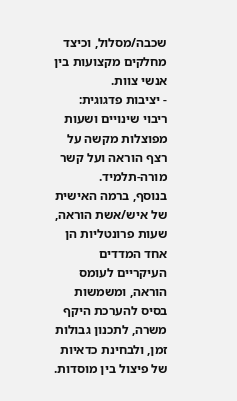שכבה/מסלול, וכיצד מחלקים מקצועות בין אנשי צוות.
- יציבות פדגוגית: ריבוי שינויים ושעות מפוצלות מקשה על רצף הוראה ועל קשר מורה-תלמיד.
בנוסף, ברמה האישית של איש/אשת הוראה, שעות פרונטליות הן אחד המדדים העיקריים לעומס הוראה, ומשמשות בסיס להערכת היקף משרה, לתכנון גבולות זמן, ולבחינת כדאיות של פיצול בין מוסדות.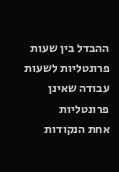ההבדל בין שעות פרונטליות לשעות עבודה שאינן פרונטליות
אחת הנקודות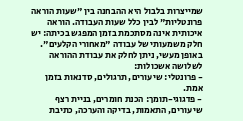שמייצרות בלבול היא ההבחנה בין "שעות הוראה פרונטליות" לבין כלל שעות העבודה. הוראה איכותית אינה מסתכמת בזמן המפגש בכיתה: יש חלק משמעותי של עבודה "מאחורי הקלעים".
באופן מעשי, ניתן לחלק את עבודת ההוראה לשלושה אשכולות:
- פרונטלי: שיעורים, תרגולים, סדנאות בזמן אמת.
- פדגוגי-תומך: הכנת חומרים, בניית רצף שיעורים, התאמות, בדיקה והערכה, כתיבת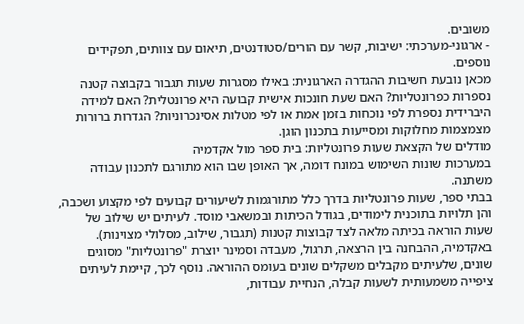משובים.
- ארגוני-מערכתי: ישיבות, קשר עם הורים/סטודנטים, תיאום עם צוותים, תפקידים נוספים.
מכאן נובעת חשיבות ההגדרה הארגונית: באילו מסגרות שעות תגבור בקבוצה קטנה נספרות כפרונטליות? האם שעת חונכות אישית קבועה היא פרונטלית? האם למידה היברידית נספרת לפי נוכחות בזמן אמת או לפי מטלות אסינכרוניות? הגדרות ברורות מצמצמות מחלוקות ומסייעות בתכנון הוגן.
מודלים של הקצאת שעות פרונטליות: בית ספר מול אקדמיה
במערכות שונות השימוש במונח דומה, אך האופן שבו הוא מתורגם לתכנון עבודה משתנה.
בבתי ספר, שעות פרונטליות בדרך כלל מתורגמות לשיעורים קבועים לפי מקצוע ושכבה, והן תלויות בתוכנית לימודים, בגודל הכיתות ובמשאבי מוסד. לעיתים יש שילוב של שעות הוראה בכיתה מלאה לצד קבוצות קטנות (תגבור, שילוב, מסלולי מצוינות).
באקדמיה, ההבחנה בין הרצאה, תרגול, מעבדה וסמינר יוצרת "פרונטליות" מסוגים שונים, שלעיתים מקבלים משקלים שונים בעומס ההוראה. נוסף לכך, קיימת לעיתים ציפייה משמעותית לשעות קבלה, הנחיית עבודות,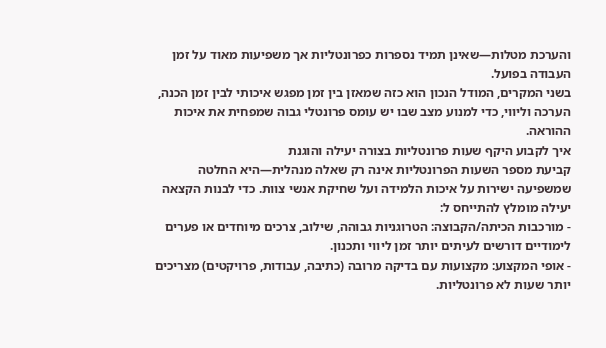והערכת מטלות—שאינן תמיד נספרות כפרונטליות אך משפיעות מאוד על זמן העבודה בפועל.
בשני המקרים, המודל הנכון הוא כזה שמאזן בין זמן מפגש איכותי לבין זמן הכנה, הערכה וליווי, כדי למנוע מצב שבו יש עומס פרונטלי גבוה שמפחית את איכות ההוראה.
איך לקבוע היקף שעות פרונטליות בצורה יעילה והוגנת
קביעת מספר השעות הפרונטליות אינה רק שאלה מנהלית—היא החלטה שמשפיעה ישירות על איכות הלמידה ועל שחיקת אנשי צוות. כדי לבנות הקצאה יעילה מומלץ להתייחס ל:
- מורכבות הכיתה/הקבוצה: הטרוגניות גבוהה, שילוב, צרכים מיוחדים או פערים לימודיים דורשים לעיתים יותר זמן ליווי ותכנון.
- אופי המקצוע: מקצועות עם בדיקה מרובה (כתיבה, עבודות, פרויקטים) מצריכים יותר שעות לא פרונטליות.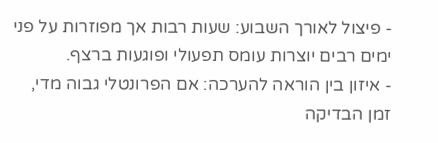- פיצול לאורך השבוע: שעות רבות אך מפוזרות על פני ימים רבים יוצרות עומס תפעולי ופוגעות ברצף.
- איזון בין הוראה להערכה: אם הפרונטלי גבוה מדי, זמן הבדיקה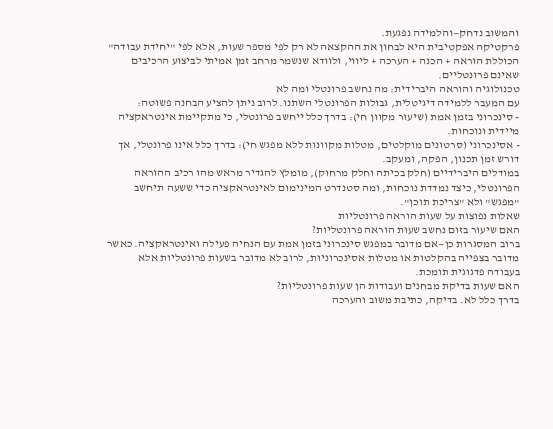והמשוב נדחק—והלמידה נפגעת.
פרקטיקה אפקטיבית היא לבחון את ההקצאה לא רק לפי מספר שעות, אלא לפי "יחידת עבודה" הכוללת הוראה + הכנה + הערכה + ליווי, ולוודא שנשמר מרחב זמן אמיתי לביצוע הרכיבים שאינם פרונטליים.
טכנולוגיה והוראה היברידית: מה נחשב פרונטלי ומה לא
עם המעבר ללמידה דיגיטלית, גבולות הפרונטלי השתנו. לרוב ניתן להציע הבחנה פשוטה:
- סינכרוני בזמן אמת (שיעור מקוון חי): בדרך כלל ייחשב פרונטלי, כי מתקיימת אינטראקציה מיידית ונוכחות.
- אסינכרוני (סרטונים מוקלטים, מטלות מקוונות ללא מפגש חי): בדרך כלל אינו פרונטלי, אך דורש זמן תכנון, הפקה, ומעקב.
במודלים היברידיים (חלק בכיתה וחלק מרחוק), מומלץ להגדיר מראש מהו רכיב ההוראה הפרונטלי, כיצד נמדדת נוכחות, ומה סטנדרט המינימום לאינטראקציה כדי ששעה תיחשב "מפגש" ולא "צריכת תוכן".
שאלות נפוצות על שעות הוראה פרונטליות
האם שיעור בזום נחשב שעות הוראה פרונטליות?
ברוב המסגרות כן—אם מדובר במפגש סינכרוני בזמן אמת עם הנחיה פעילה ואינטראקציה. כאשר מדובר בצפייה בהקלטות או מטלות אסינכרוניות, לרוב לא מדובר בשעות פרונטליות אלא בעבודה פדגוגית תומכת.
האם שעות בדיקת מבחנים ועבודות הן שעות פרונטליות?
בדרך כלל לא. בדיקה, כתיבת משוב והערכה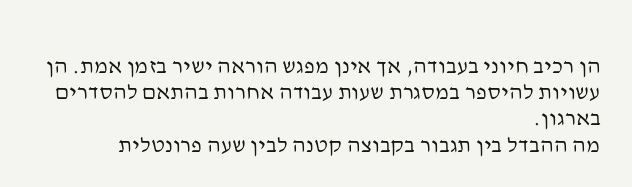הן רכיב חיוני בעבודה, אך אינן מפגש הוראה ישיר בזמן אמת. הן עשויות להיספר במסגרת שעות עבודה אחרות בהתאם להסדרים בארגון.
מה ההבדל בין תגבור בקבוצה קטנה לבין שעה פרונטלית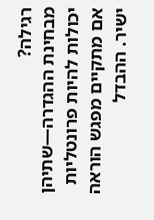רגילה?
מבחינת ההגדרה—שתיהן יכולות להיות פרונטליות אם מתקיים מפגש הוראה ישיר. ההבדל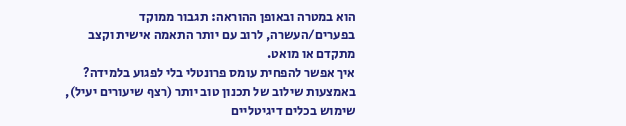הוא במטרה ובאופן ההוראה: תגבור ממוקד בפערים/העשרה, לרוב עם יותר התאמה אישית וקצב מתקדם או מואט.
איך אפשר להפחית עומס פרונטלי בלי לפגוע בלמידה?
באמצעות שילוב של תכנון טוב יותר (רצף שיעורים יעיל), שימוש בכלים דיגיטליים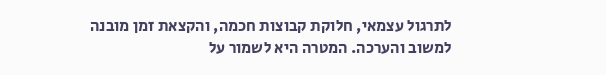לתרגול עצמאי, חלוקת קבוצות חכמה, והקצאת זמן מובנה למשוב והערכה. המטרה היא לשמור על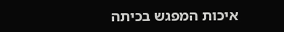איכות המפגש בכיתה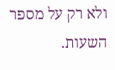ולא רק על מספר השעות.